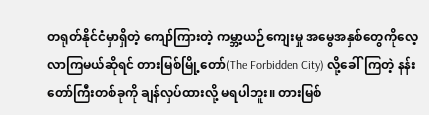တရုတ်နိုင်ငံမှာရှိတဲ့ ကျော်ကြားတဲ့ ကမ္ဘာ့ယဉ်ကျေးမှု အမွေအနှစ်တွေကိုလေ့လာကြမယ်ဆိုရင် တားမြစ်မြို့တော်(The Forbidden City) လို့ခေါ်ကြတဲ့ နန်းတော်ကြီးတစ်ခုကို ချန်လှပ်ထားလို့ မရပါဘူး။ တားမြစ်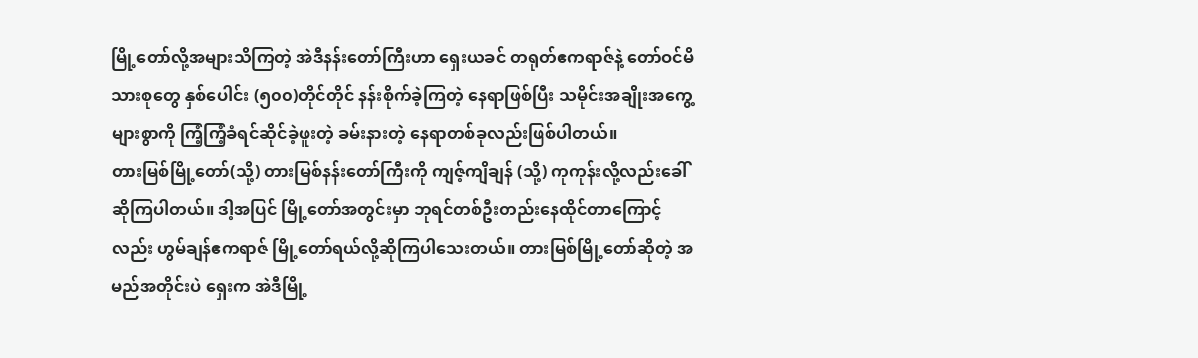မြို့တော်လို့အများသိကြတဲ့ အဲဒီနန်းတော်ကြီးဟာ ရှေးယခင် တရုတ်ဧကရာဇ်နဲ့ တော်ဝင်မိသားစုတွေ နှစ်ပေါင်း (၅၀၀)တိုင်တိုင် နန်းစိုက်ခဲ့ကြတဲ့ နေရာဖြစ်ပြီး သမိုင်းအချိုးအကွေ့များစွာကို ကြံ့ကြံ့ခံရင်ဆိုင်ခဲ့ဖူးတဲ့ ခမ်းနားတဲ့ နေရာတစ်ခုလည်းဖြစ်ပါတယ်။
တားမြစ်မြို့တော်(သို့) တားမြစ်နန်းတော်ကြီးကို ကျဇ့်ကျိချန် (သို့) ကုကုန်းလို့လည်းခေါ်ဆိုကြပါတယ်။ ဒါ့အပြင် မြို့တော်အတွင်းမှာ ဘုရင်တစ်ဦးတည်းနေထိုင်တာကြောင့်လည်း ဟွမ်ချန်ဧကရာဇ် မြို့တော်ရယ်လို့ဆိုကြပါသေးတယ်။ တားမြစ်မြို့တော်ဆိုတဲ့ အမည်အတိုင်းပဲ ရှေးက အဲဒီမြို့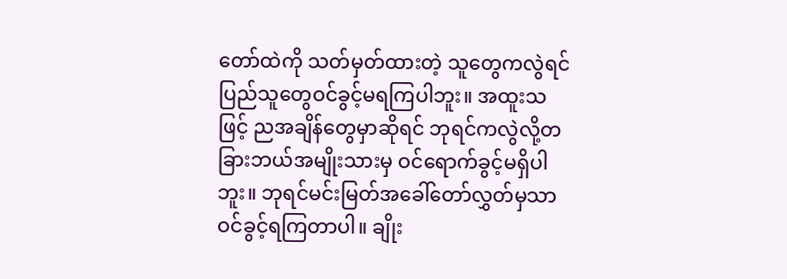တော်ထဲကို သတ်မှတ်ထားတဲ့ သူတွေကလွဲရင် ပြည်သူတွေဝင်ခွင့်မရကြပါဘူး။ အထူးသဖြင့် ညအချိန်တွေမှာဆိုရင် ဘုရင်ကလွဲလို့တခြားဘယ်အမျိုးသားမှ ဝင်ရောက်ခွင့်မရှိပါဘူး။ ဘုရင်မင်းမြတ်အခေါ်တော်လွှတ်မှသာ ဝင်ခွင့်ရကြတာပါ။ ချိုး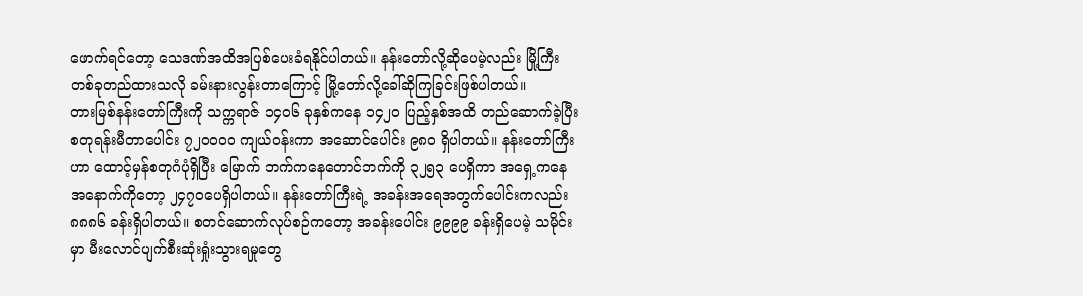ဖောက်ရင်တော့ သေဒဏ်အထိအပြစ်ပေးခံရနိုင်ပါတယ်။ နန်းတော်လို့ဆိုပေမဲ့လည်း မြို့ကြီးတစ်ခုတည်ထားသလို ခမ်းနားလွန်းတာကြောင့် မြို့တော်လို့ခေါ်ဆိုကြခြင်းဖြစ်ပါတယ်။
တားမြစ်နန်းတော်ကြီးကို သက္ကရာဇ် ၁၄၀၆ ခုနှစ်ကနေ ၁၄၂၀ ပြည့်နှစ်အထိ တည်ဆောက်ခဲ့ပြီး စတုရန်းမီတာပေါင်း ၇၂၀၀၀၀ ကျယ်ဝန်းကာ အဆောင်ပေါင်း ၉၈၀ ရှိပါတယ်။ နန်းတော်ကြီးဟာ ထောင့်မှန်စတုဂံပုံရှိပြီး မြောက် ဘက်ကနေတောင်ဘက်ကို ၃၂၅၃ ပေရှိကာ အရှေ့ကနေ အနောက်ကိုတော့ ၂၄၇၀ပေရှိပါတယ်။ နန်းတော်ကြီးရဲ့ အခန်းအရေအတွက်ပေါင်းကလည်း ၈၈၈၆ ခန်းရှိပါတယ်။ စတင်ဆောက်လုပ်စဉ်ကတော့ အခန်းပေါင်း ၉၉၉၉ ခန်းရှိပေမဲ့ သမိုင်းမှာ မီးလောင်ပျက်စီးဆုံးရှုံးသွားရမှုတွေ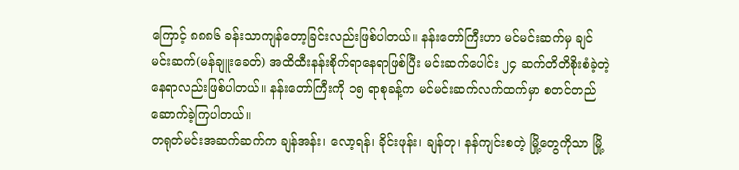ကြောင့် ၈၈၈၆ ခန်းသာကျန်တော့ခြင်းလည်းဖြစ်ပါတယ်။ နန်းတော်ကြီးဟာ မင်မင်းဆက်မှ ချင်မင်းဆက်(မန်ချူးခေတ်) အထိထီးနန်းစိုက်ရာနေရာဖြစ်ပြီး မင်းဆက်ပေါင်း ၂၄ ဆက်တိတိစိုးစံခဲ့တဲ့ နေရာလည်းဖြစ်ပါတယ်။ နန်းတော်ကြီးကို ၁၅ ရာစုခန့်က မင်မင်းဆက်လက်ထက်မှာ စတင်တည်ဆောက်ခဲ့ကြပါတယ်။
တရုတ်မင်းအဆက်ဆက်က ချန်အန်း၊ လော့ရန်၊ ခိုင်းဖုန်း၊ ချန်တု၊ နန်ကျင်းစတဲ့ မြို့တွေကိုသာ မြို့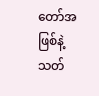တော်အဖြစ်နဲ့ သတ်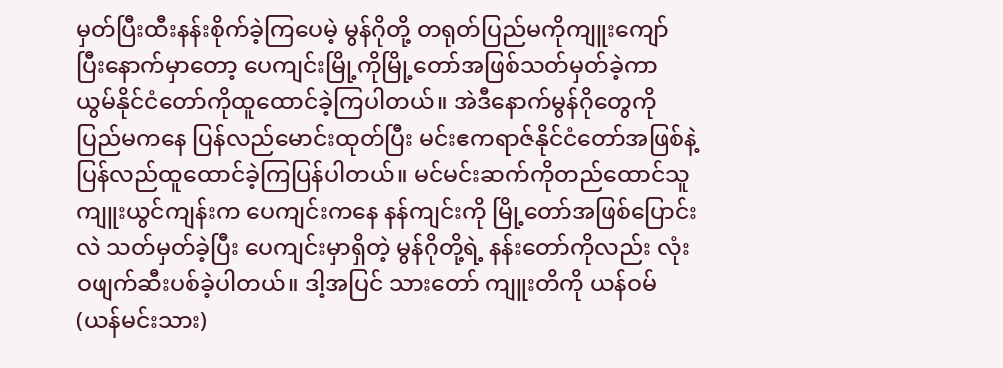မှတ်ပြီးထီးနန်းစိုက်ခဲ့ကြပေမဲ့ မွန်ဂိုတို့ တရုတ်ပြည်မကိုကျူးကျော်ပြီးနောက်မှာတော့ ပေကျင်းမြို့ကိုမြို့တော်အဖြစ်သတ်မှတ်ခဲ့ကာ ယွမ်နိုင်ငံတော်ကိုထူထောင်ခဲ့ကြပါတယ်။ အဲဒီနောက်မွန်ဂိုတွေကို ပြည်မကနေ ပြန်လည်မောင်းထုတ်ပြီး မင်းဧကရာဇ်နိုင်ငံတော်အဖြစ်နဲ့ ပြန်လည်ထူထောင်ခဲ့ကြပြန်ပါတယ်။ မင်မင်းဆက်ကိုတည်ထောင်သူ ကျူးယွင်ကျန်းက ပေကျင်းကနေ နန်ကျင်းကို မြို့တော်အဖြစ်ပြောင်းလဲ သတ်မှတ်ခဲ့ပြီး ပေကျင်းမှာရှိတဲ့ မွန်ဂိုတို့ရဲ့ နန်းတော်ကိုလည်း လုံးဝဖျက်ဆီးပစ်ခဲ့ပါတယ်။ ဒါ့အပြင် သားတော် ကျူးတိကို ယန်ဝမ်(ယန်မင်းသား)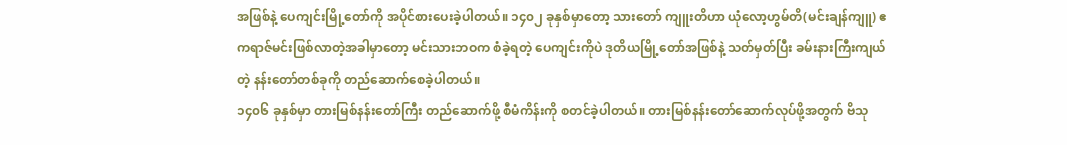အဖြစ်နဲ့ ပေကျင်းမြို့တော်ကို အပိုင်စားပေးခဲ့ပါတယ်။ ၁၄၀၂ ခုနှစ်မှာတော့ သားတော် ကျူးတိဟာ ယုံလော့ဟွမ်တိ(မင်းချန်ကျူ) ဧကရာဇ်မင်းဖြစ်လာတဲ့အခါမှာတော့ မင်းသားဘဝက စံခဲ့ရတဲ့ ပေကျင်းကိုပဲ ဒုတိယမြို့တော်အဖြစ်နဲ့ သတ်မှတ်ပြီး ခမ်းနားကြီးကျယ်တဲ့ နန်းတော်တစ်ခုကို တည်ဆောက်စေခဲ့ပါတယ်။
၁၄၀၆ ခုနှစ်မှာ တားမြစ်နန်းတော်ကြီး တည်ဆောက်ဖို့ စီမံကိန်းကို စတင်ခဲ့ပါတယ်။ တားမြစ်နန်းတော်ဆောက်လုပ်ဖို့အတွက် ဗိသု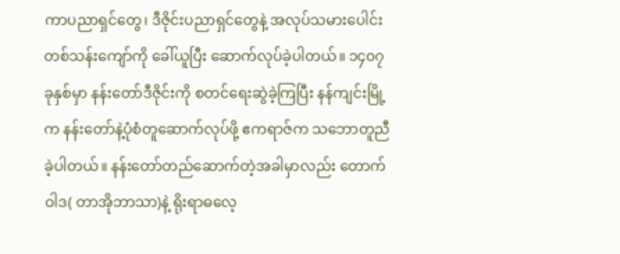ကာပညာရှင်တွေ၊ ဒီဇိုင်းပညာရှင်တွေနဲ့ အလုပ်သမားပေါင်း တစ်သန်းကျော်ကို ခေါ်ယူပြီး ဆောက်လုပ်ခဲ့ပါတယ်။ ၁၄၀၇ ခုနှစ်မှာ နန်းတော်ဒီဇိုင်းကို စတင်ရေးဆွဲခဲ့ကြပြီး နန်ကျင်းမြို့က နန်းတော်နဲ့ပုံစံတူဆောက်လုပ်ဖို့ ဧကရာဇ်က သဘောတူညီခဲ့ပါတယ်။ နန်းတော်တည်ဆောက်တဲ့အခါမှာလည်း တောက်ဝါဒ( တာအိုဘာသာ)နဲ့ ရိုးရာဓလေ့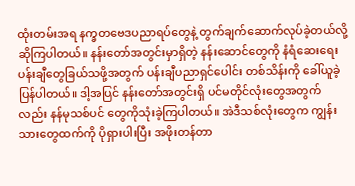ထုံးတမ်းအရ နက္ခတဗေဒပညာရပ်တွေနဲ့ တွက်ချက်ဆောက်လုပ်ခဲ့တယ်လို့ ဆိုကြပါတယ်။ နန်းတော်အတွင်းမှာရှိတဲ့ နန်းဆောင်တွေကို နံရံဆေးရေးပန်းချီတွေခြယ်သဖို့အတွက် ပန်းချီပညာရှင်ပေါင်း တစ်သိန်းကို ခေါ်ယူခဲ့ပြန်ပါတယ်။ ဒါ့အပြင် နန်းတော်အတွင်းရှိ ပင်မတိုင်လုံးတွေအတွက်လည်း နန်မုသစ်ပင် တွေကိုသုံးခဲ့ကြပါတယ်။ အဲဒီသစ်လုံးတွေက ကျွန်းသားတွေထက်ကို ပိုရှားပါးပြီး အဖိုးတန်တာ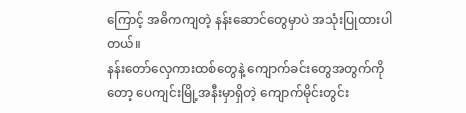ကြောင့် အဓိကကျတဲ့ နန်းဆောင်တွေမှာပဲ အသုံးပြုထားပါတယ်။
နန်းတော်လှေကားထစ်တွေနဲ့ ကျောက်ခင်းတွေအတွက်ကိုတော့ ပေကျင်းမြို့အနီးမှာရှိတဲ့ ကျောက်မိုင်းတွင်း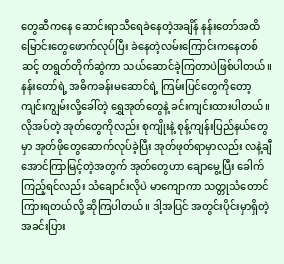တွေဆီကနေ ဆောင်းရာသီရေခဲနေတဲ့အချိန် နန်းတော်အထိ မြောင်းတွေဖောက်လုပ်ပြီး ခဲနေတဲ့လမ်းကြောင်းကနေတစ်ဆင့် တရွတ်တိုက်ဆွဲကာ သယ်ဆောင်ခဲ့ကြတာပဲဖြစ်ပါတယ်။ နန်းတော်ရဲ့ အဓိကခန်းမဆောင်ရဲ့ ကြမ်းပြင်တွေကိုတော့ ကျင်းကျွမ်းလို့ခေါ်တဲ့ ရွှေအုတ်တွေနဲ့ ခင်းကျင်းထားပါတယ်။ လိုအပ်တဲ့ အုတ်တွေကိုလည်း စုကျိုးနဲ့ စုန့်ကျန်းပြည်နယ်တွေမှာ အုတ်ဖိုတွေဆောက်လုပ်ခဲ့ပြီး အုတ်ဖုတ်ရာမှာလည်း လနဲ့ချီအောင်ကြာမြင့်တဲ့အတွက် အုတ်တွေဟာ ချောမွေ့ပြီး ခေါက်ကြည့်ရင်လည်း သံချောင်းလိုပဲ မာကျောကာ သတ္တုသံတောင်ကြားရတယ်လို့ ဆိုကြပါတယ်။ ဒါ့အပြင် အတွင်းပိုင်းမှာရှိတဲ့ အခင်းပြား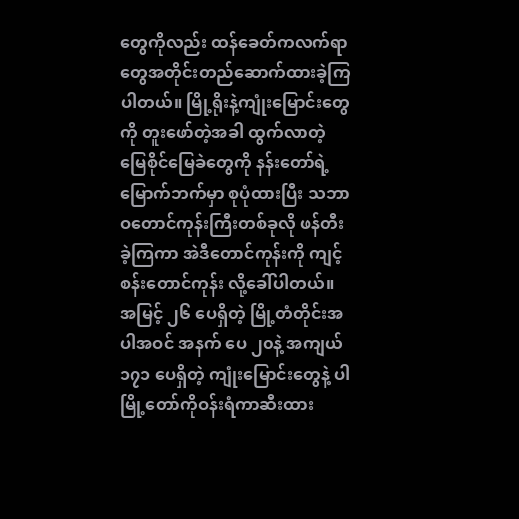တွေကိုလည်း ထန်ခေတ်ကလက်ရာတွေအတိုင်းတည်ဆောက်ထားခဲ့ကြပါတယ်။ မြို့ရိုးနဲ့ကျုံးမြောင်းတွေကို တူးဖော်တဲ့အခါ ထွက်လာတဲ့ မြေစိုင်မြေခဲတွေကို နန်းတော်ရဲ့မြောက်ဘက်မှာ စုပုံထားပြီး သဘာဝတောင်ကုန်းကြီးတစ်ခုလို ဖန်တီးခဲ့ကြကာ အဲဒီတောင်ကုန်းကို ကျင့်စန်းတောင်ကုန်း လို့ခေါ်ပါတယ်။
အမြင့် ၂၆ ပေရှိတဲ့ မြို့တံတိုင်းအပါအဝင် အနက် ပေ ၂၀နဲ့ အကျယ် ၁၇၁ ပေရှိတဲ့ ကျုံးမြောင်းတွေနဲ့ ပါ မြို့တော်ကိုဝန်းရံကာဆီးထား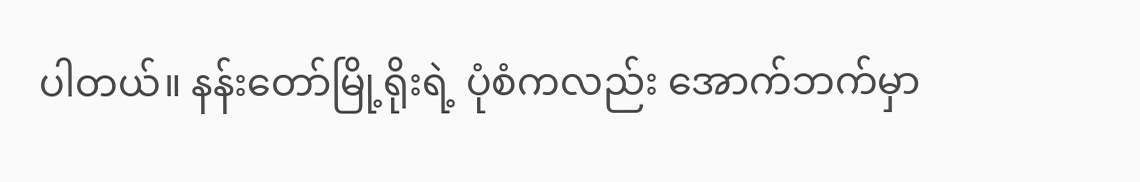ပါတယ်။ နန်းတော်မြို့ရိုးရဲ့ ပုံစံကလည်း အောက်ဘက်မှာ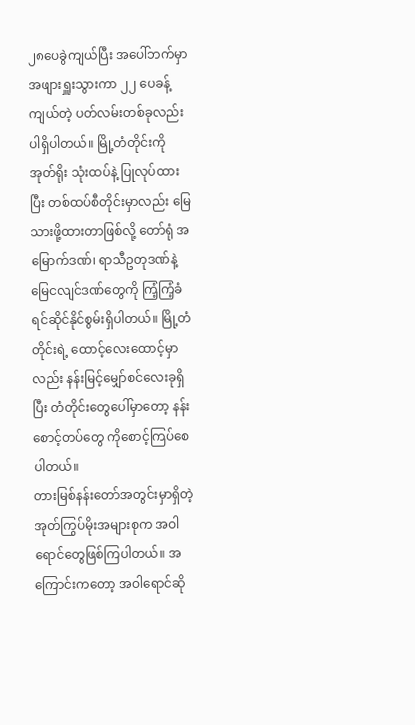၂၈ပေခွဲကျယ်ပြီး အပေါ်ဘက်မှာ အဖျားရှူးသွားကာ ၂၂ ပေခန့်ကျယ်တဲ့ ပတ်လမ်းတစ်ခုလည်းပါရှိပါတယ်။ မြို့တံတိုင်းကို အုတ်ရိုး သုံးထပ်နဲ့ ပြုလုပ်ထားပြီး တစ်ထပ်စီတိုင်းမှာလည်း မြေသားဖို့ထားတာဖြစ်လို့ တော်ရုံ အမြောက်ဒဏ်၊ ရာသီဥတုဒဏ်နဲ့ မြေငလျင်ဒဏ်တွေကို ကြံ့ကြံ့ခံရင်ဆိုင်နိုင်စွမ်းရှိပါတယ်။ မြို့တံတိုင်းရဲ့ ထောင့်လေးထောင့်မှာလည်း နန်းမြင့်မျှော်စင်လေးခုရှိပြီး တံတိုင်းတွေပေါ်မှာတော့ နန်းစောင့်တပ်တွေ ကိုစောင့်ကြပ်စေပါတယ်။
တားမြစ်နန်းတော်အတွင်းမှာရှိတဲ့ အုတ်ကြွပ်မိုးအများစုက အဝါရောင်တွေဖြစ်ကြပါတယ်။ အကြောင်းကတော့ အဝါရောင်ဆို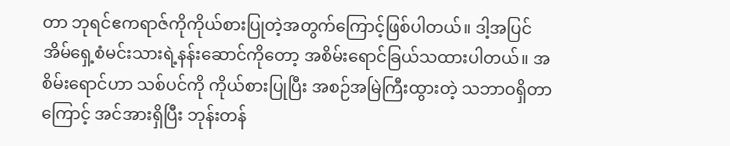တာ ဘုရင်ဧကရာဇ်ကိုကိုယ်စားပြုတဲ့အတွက်ကြောင့်ဖြစ်ပါတယ်။ ဒါ့အပြင် အိမ်ရှေ့စံမင်းသားရဲ့နန်းဆောင်ကိုတော့ အစိမ်းရောင်ခြယ်သထားပါတယ်။ အစိမ်းရောင်ဟာ သစ်ပင်ကို ကိုယ်စားပြုပြီး အစဉ်အမြဲကြီးထွားတဲ့ သဘာဝရှိတာကြောင့် အင်အားရှိပြီး ဘုန်းတန်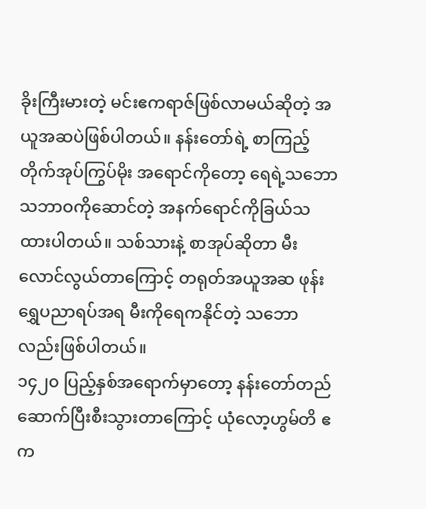ခိုးကြီးမားတဲ့ မင်းဧကရာဇ်ဖြစ်လာမယ်ဆိုတဲ့ အယူအဆပဲဖြစ်ပါတယ်။ နန်းတော်ရဲ့ စာကြည့်တိုက်အုပ်ကြွပ်မိုး အရောင်ကိုတော့ ရေရဲ့သဘောသဘာဝကိုဆောင်တဲ့ အနက်ရောင်ကိုခြယ်သထားပါတယ်။ သစ်သားနဲ့ စာအုပ်ဆိုတာ မီးလောင်လွယ်တာကြောင့် တရုတ်အယူအဆ ဖုန်းရွှေပညာရပ်အရ မီးကိုရေကနိုင်တဲ့ သဘောလည်းဖြစ်ပါတယ်။
၁၄၂၀ ပြည့်နှစ်အရောက်မှာတော့ နန်းတော်တည်ဆောက်ပြီးစီးသွားတာကြောင့် ယုံလော့ဟွမ်တိ ဧက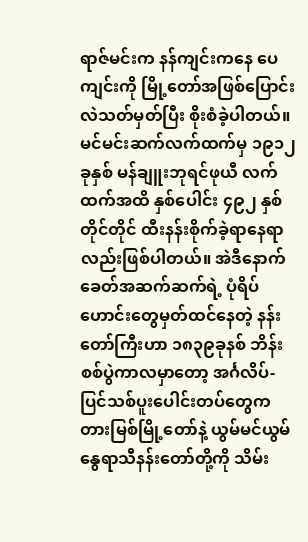ရာဇ်မင်းက နန်ကျင်းကနေ ပေကျင်းကို မြို့တော်အဖြစ်ပြောင်းလဲသတ်မှတ်ပြီး စိုးစံခဲ့ပါတယ်။ မင်မင်းဆက်လက်ထက်မှ ၁၉၁၂ခုနှစ် မန်ချူးဘုရင်ဖုယီ လက်ထက်အထိ နှစ်ပေါင်း ၄၉၂ နှစ်တိုင်တိုင် ထီးနန်းစိုက်ခဲ့ရာနေရာလည်းဖြစ်ပါတယ်။ အဲဒီနောက် ခေတ်အဆက်ဆက်ရဲ့ ပုံရိပ်ဟောင်းတွေမှတ်ထင်နေတဲ့ နန်းတော်ကြီးဟာ ၁၈၃၉ခုနစ် ဘိန်းစစ်ပွဲကာလမှာတော့ အင်္ဂလိပ်-ပြင်သစ်ပူးပေါင်းတပ်တွေက တားမြစ်မြို့တော်နဲ့ ယွမ်မင်ယွမ် နွေရာသီနန်းတော်တို့ကို သိမ်း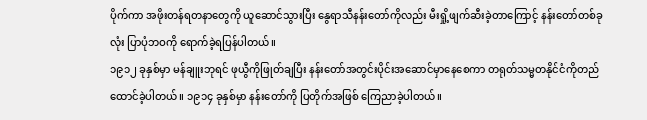ပိုက်ကာ အဖိုးတန်ရတနာတွေကို ယူဆောင်သွားပြီး နွေရာသီနန်းတော်ကိုလည်း မီးရှို့ဖျက်ဆီးခဲ့တာကြောင့် နန်းတော်တစ်ခုလုံး ပြာပုံဘဝကို ရောက်ခဲ့ရပြန်ပါတယ်။
၁၉၁၂ ခုနှစ်မှာ မန်ချူးဘုရင် ဖုယွီကိုဖြုတ်ချပြီး နန်းတော်အတွင်းပိုင်းအဆောင်မှာနေစေကာ တရုတ်သမ္မတနိုင်ငံကိုတည်ထောင်ခဲ့ပါတယ်။ ၁၉၁၄ ခုနှစ်မှာ နန်းတော်ကို ပြတိုက်အဖြစ် ကြေညာခဲ့ပါတယ်။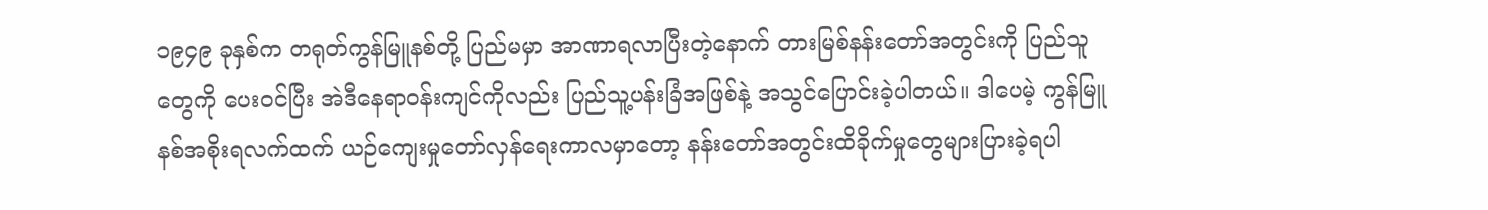၁၉၄၉ ခုနှစ်က တရုတ်ကွန်မြူနစ်တို့ ပြည်မမှာ အာဏာရလာပြီးတဲ့နောက် တားမြစ်နန်းတော်အတွင်းကို ပြည်သူတွေကို ပေးဝင်ပြီး အဲဒီနေရာဝန်းကျင်ကိုလည်း ပြည်သူ့ပန်းခြံအဖြစ်နဲ့ အသွင်ပြောင်းခဲ့ပါတယ်။ ဒါပေမဲ့ ကွန်မြူနစ်အစိုးရလက်ထက် ယဉ်ကျေးမှုတော်လှန်ရေးကာလမှာတော့ နန်းတော်အတွင်းထိခိုက်မှုတွေများပြားခဲ့ရပါ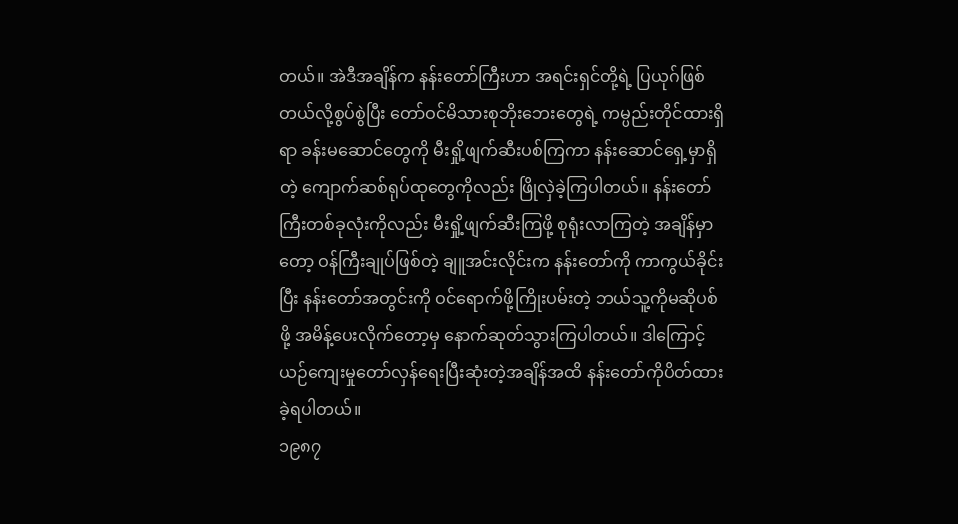တယ်။ အဲဒီအချိန်က နန်းတော်ကြီးဟာ အရင်းရှင်တို့ရဲ့ ပြယုဂ်ဖြစ်တယ်လို့စွပ်စွဲပြီး တော်ဝင်မိသားစုဘိုးဘေးတွေရဲ့ ကမ္ပည်းတိုင်ထားရှိရာ ခန်းမဆောင်တွေကို မီးရှို့ဖျက်ဆီးပစ်ကြကာ နန်းဆောင်ရှေ့မှာရှိတဲ့ ကျောက်ဆစ်ရုပ်ထုတွေကိုလည်း ဖြိုလှဲခဲ့ကြပါတယ်။ နန်းတော်ကြီးတစ်ခုလုံးကိုလည်း မီးရှို့ဖျက်ဆီးကြဖို့ စုရုံးလာကြတဲ့ အချိန်မှာတော့ ဝန်ကြီးချုပ်ဖြစ်တဲ့ ချူအင်းလိုင်းက နန်းတော်ကို ကာကွယ်ခိုင်းပြီး နန်းတော်အတွင်းကို ဝင်ရောက်ဖို့ကြိုးပမ်းတဲ့ ဘယ်သူ့ကိုမဆိုပစ်ဖို့ အမိန့်ပေးလိုက်တော့မှ နောက်ဆုတ်သွားကြပါတယ်။ ဒါကြောင့် ယဉ်ကျေးမှုတော်လှန်ရေးပြီးဆုံးတဲ့အချိန်အထိ နန်းတော်ကိုပိတ်ထားခဲ့ရပါတယ်။
၁၉၈၇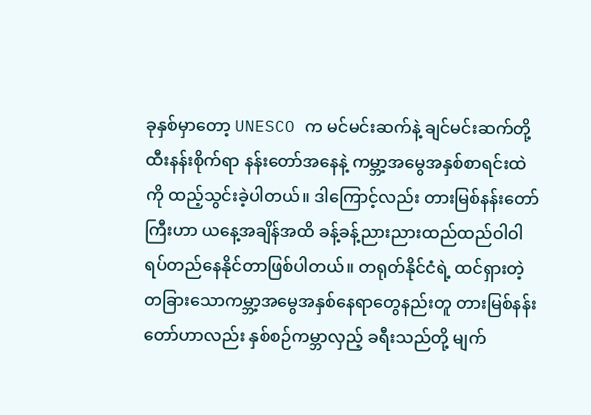ခုနှစ်မှာတော့ UNESCO က မင်မင်းဆက်နဲ့ ချင်မင်းဆက်တို့ ထီးနန်းစိုက်ရာ နန်းတော်အနေနဲ့ ကမ္ဘာ့အမွေအနှစ်စာရင်းထဲကို ထည့်သွင်းခဲ့ပါတယ်။ ဒါကြောင့်လည်း တားမြစ်နန်းတော်ကြီးဟာ ယနေ့အချိန်အထိ ခန့်ခန့်ညားညားထည်ထည်ဝါဝါရပ်တည်နေနိုင်တာဖြစ်ပါတယ်။ တရုတ်နိုင်ငံရဲ့ ထင်ရှားတဲ့ တခြားသောကမ္ဘာ့အမွေအနှစ်နေရာတွေနည်းတူ တားမြစ်နန်းတော်ဟာလည်း နှစ်စဉ်ကမ္ဘာလှည့် ခရီးသည်တို့ မျက်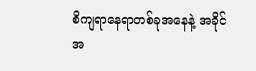စိကျရာနေရာတစ်ခုအနေနဲ့ အခိုင်အ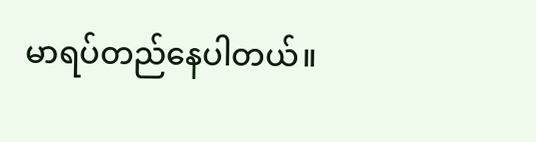မာရပ်တည်နေပါတယ်။